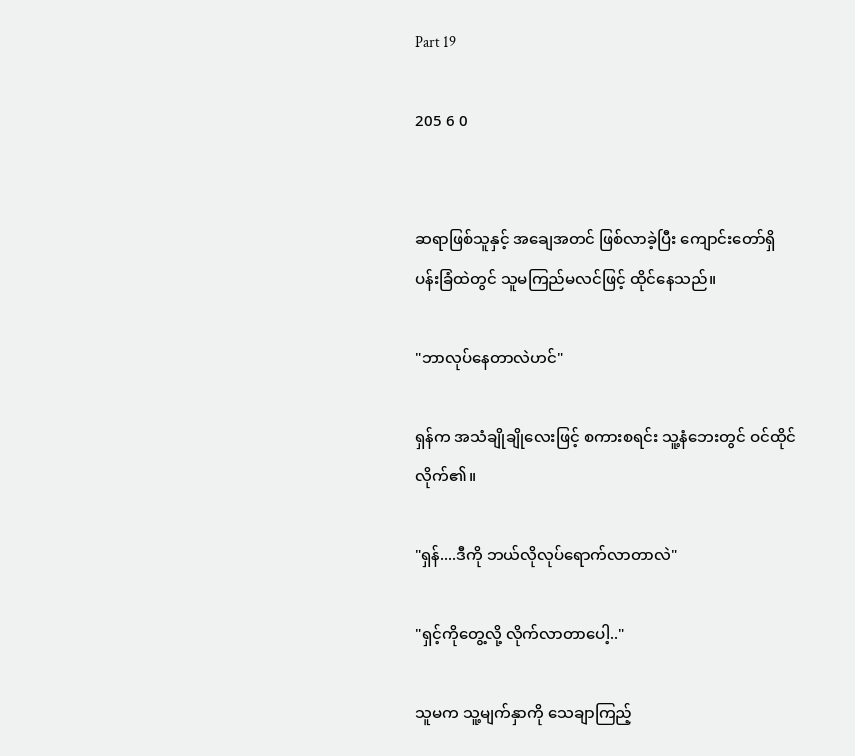Part 19

205 6 0


ဆရာဖြစ်သူနှင့် အချေအတင် ဖြစ်လာခဲ့ပြီး ကျောင်းတော်ရှိ ပန်းခြံထဲတွင် သူမကြည်မလင်ဖြင့် ထိုင်နေသည်။

"ဘာလုပ်နေတာလဲဟင်"

ရှန်က အသံချိုချိုလေးဖြင့် စကားစရင်း သူ့နံဘေးတွင် ဝင်ထိုင်လိုက်၏။

"ရှန်....ဒီကို ဘယ်လိုလုပ်ရောက်လာတာလဲ"

"ရှင့်ကိုတွေ့လို့ လိုက်လာတာပေါ့.."

သူမက သူ့မျက်နှာကို သေချာကြည့်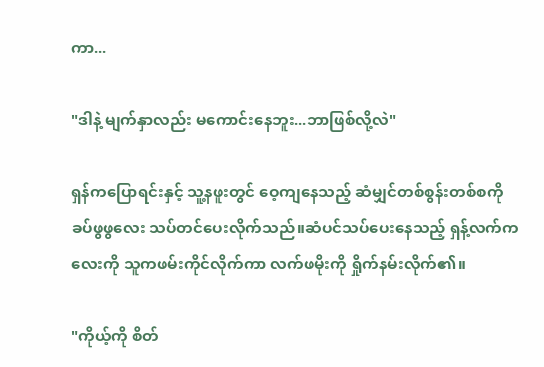ကာ...

"ဒါနဲ့ မျက်နှာလည်း မကောင်းနေဘူး...ဘာဖြစ်လို့လဲ"

ရှန်ကပြောရင်းနှင့် သူ့နဖူးတွင် ဝေ့ကျနေသည့် ဆံမျှင်တစ်စွန်းတစ်စကို ခပ်ဖွဖွလေး သပ်တင်ပေးလိုက်သည်။ဆံပင်သပ်ပေးနေသည့် ရှန့်လက်ကလေးကို သူကဖမ်းကိုင်လိုက်ကာ လက်ဖမိုးကို ရှိုက်နမ်းလိုက်၏။

"ကိုယ့်ကို စိတ်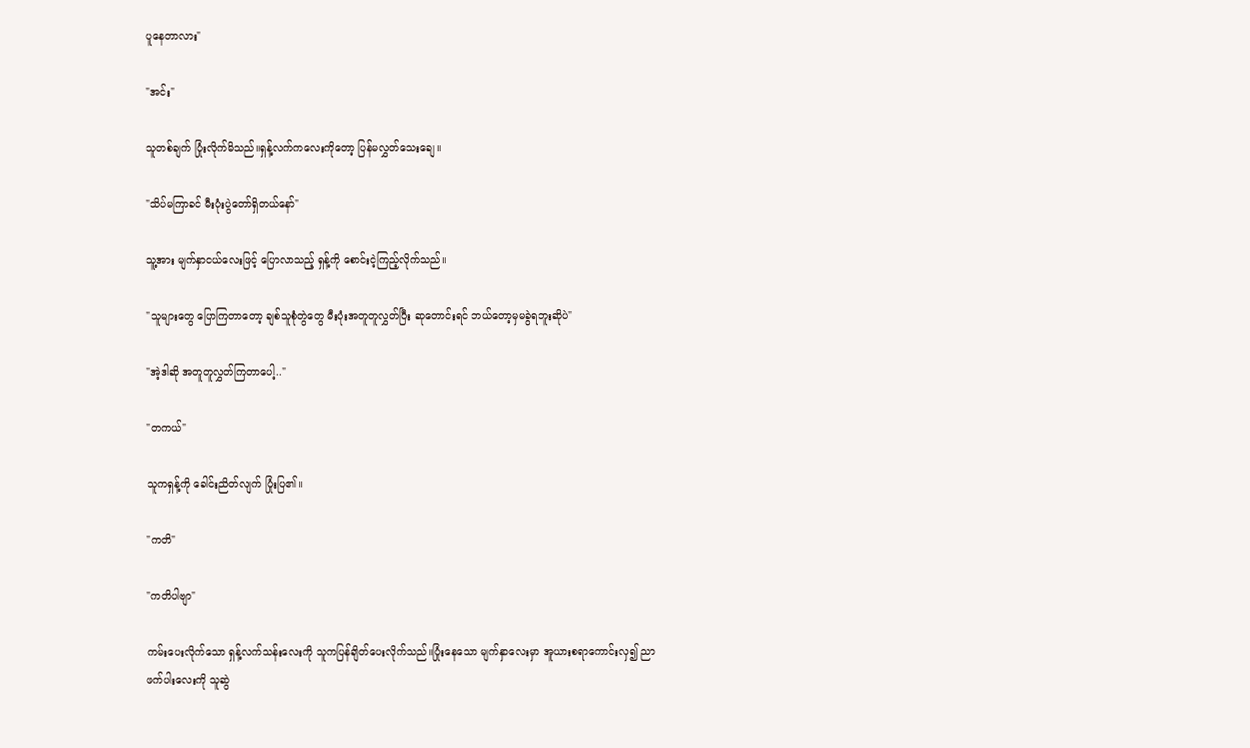ပူနေတာလား"

"အင်း"

သူတစ်ချက် ပြုံးလိုက်မိသည်။ရှန့်လက်ကလေးကိုတော့ ပြန်မလွှတ်သေးချေ။

"သိပ်မကြာခင် မီးပုံးပွဲတော်ရှိတယ်နော်"

သူ့အား မျက်နှာငယ်လေးဖြင့် ပြောလာသည့် ရှန့်ကို စောင်းငဲ့ကြည့်လိုက်သည်။

"သူများတွေ ပြောကြတာတော့ ချစ်သူစုံတွဲတွေ မီးပုံးအတူတူလွှတ်ပြီး ဆုတောင်းရင် ဘယ်တော့မှမခွဲရဘူးဆိုပဲ"

"အဲ့ဒါဆို အတူတူလွှတ်ကြတာပေါ့.."

"တကယ်"

သူကရှန့်ကို ခေါင်းညိတ်လျက် ပြုံးပြ၏။

"ကတိ"

"ကတိပါဗျာ"

ကမ်းပေးလိုက်သော ရှန့်လက်သန်းလေးကို သူကပြန်ချိတ်ပေးလိုက်သည်။ပြုံးနေသော မျက်နှာလေးမှာ အူယားစရာကောင်းလှ၍ ညာဖက်ပါးလေးကို သူဆွဲ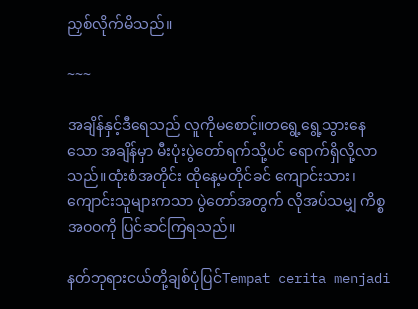ညှစ်လိုက်မိသည်။

~~~

အချိန်နှင့်ဒီရေသည် လူကိုမစောင့်။တရွေ့ရွေ့သွားနေသော အချိန်မှာ မီးပုံးပွဲတော်ရက်သို့ပင် ရောက်ရှိလို့လာသည်။ထုံးစံအတိုင်း ထိုနေ့မတိုင်ခင် ကျောင်းသား၊ ကျောင်းသူများကသာ ပွဲတော်အတွက် လိုအပ်သမျှ ကိစ္စအဝဝကို ပြင်ဆင်ကြရသည်။

နတ်ဘုရားငယ်တို့ချစ်ပုံပြင်Tempat cerita menjadi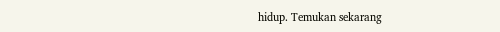hidup. Temukan sekarang